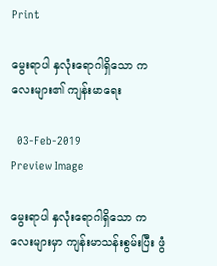Print

မွေးရာပါ နှလုံးရောဂါရှိသော ကလေးများ၏ ကျန်းမာရေး

  03-Feb-2019
Preview Image

မွေးရာပါ နှလုံးရောဂါရှိသော ကလေးများမှာ ကျန်းမာသန်းစွမ်းပြီး ဖွံ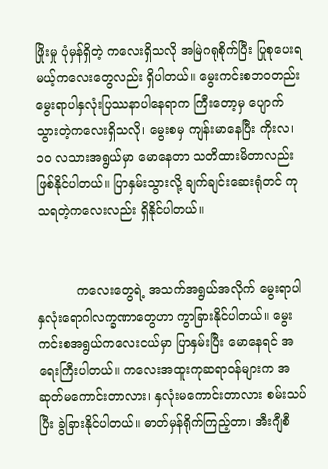ဖြိုးမှု ပုံမှန်ရှိတဲ့ ကလေးရှိသလို အမြဲဂရုစိုက်ပြီး ပြုစုပေးရမယ့်ကလေးတွေလည်း ရှိပါတယ်။ မွေးကင်းစဘဝတည်း မွေးရာပါနှလုံးပြဿနာပါနေရာက ကြီးတော့မှ ပျောက်သွားတဲ့ကလေးရှိသလို၊ မွေးစမှ ကျန်းမာနေပြီး ကိုးလ၊ ၁၀ လသားအရွယ်မှာ မောနေတာ သတိထားမိတာလည်း ဖြစ်နိုင်ပါတယ်။ ပြာနှမ်းသွားလို့ ချက်ချင်းဆေးရုံတင် ကုသရတဲ့ကလေးလည်း ရှိနိုင်ပါတယ်။


          ကလေးတွေရဲ့ အသက်အရွယ်အလိုက် မွေးရာပါ နှလုံးရောဂါလက္ခဏာတွေဟာ ကွာခြားနိုင်ပါတယ်။ မွေးကင်းစအရွယ်ကလေးငယ်မှာ ပြာနှမ်းပြီး မောနေရင် အရေးကြီးပါတယ်။ ကလေးအထူးကုဆရာဝန်များက အဆုတ်မကောင်းတာလား၊ နှလုံးမကောင်းတာလား စမ်းသပ်ပြီး ခွဲခြားနိုင်ပါတယ်။ ဓာတ်မှန်ရိုက်ကြည့်တာ၊ အီးဂျီစီ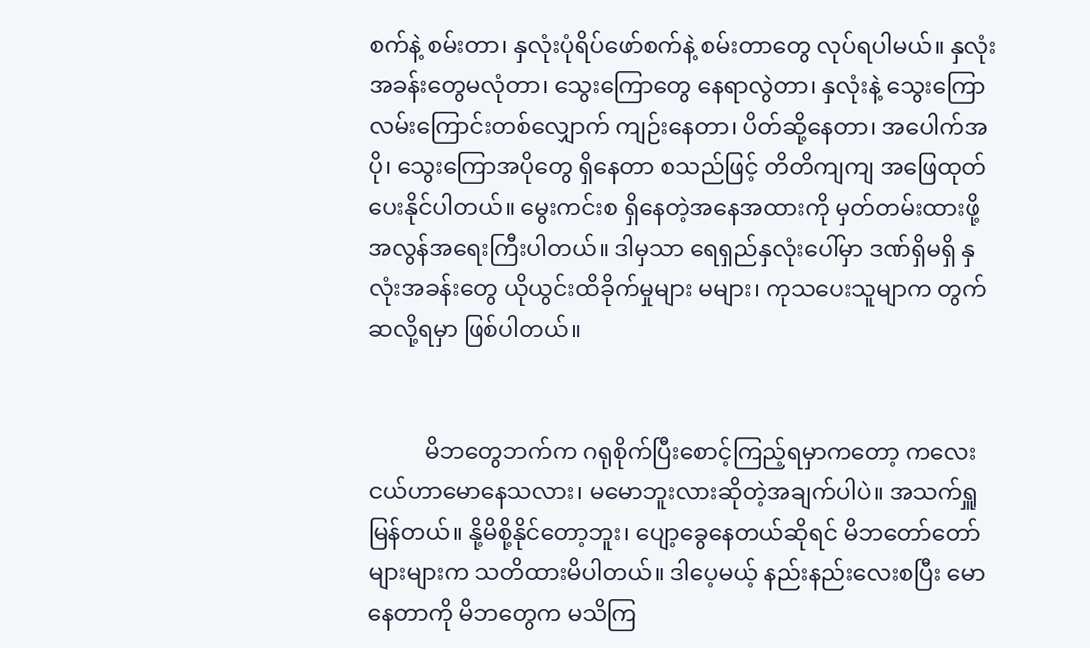စက်နဲ့ စမ်းတာ၊ နှလုံးပုံရိပ်ဖော်စက်နဲ့ စမ်းတာတွေ လုပ်ရပါမယ်။ နှလုံးအခန်းတွေမလုံတာ၊ သွေးကြောတွေ နေရာလွဲတာ၊ နှလုံးနဲ့ သွေးကြောလမ်းကြောင်းတစ်လျှောက် ကျဉ်းနေတာ၊ ပိတ်ဆို့နေတာ၊ အပေါက်အပို၊ သွေးကြောအပိုတွေ ရှိနေတာ စသည်ဖြင့် တိတိကျကျ အဖြေထုတ်ပေးနိုင်ပါတယ်။ မွေးကင်းစ ရှိနေတဲ့အနေအထားကို မှတ်တမ်းထားဖို့ အလွန်အရေးကြီးပါတယ်။ ဒါမှသာ ရေရှည်နှလုံးပေါ်မှာ ဒဏ်ရှိမရှိ နှလုံးအခန်းတွေ ယိုယွင်းထိခိုက်မှုများ မများ၊ ကုသပေးသူမျာက တွက်ဆလို့ရမှာ ဖြစ်ပါတယ်။


          မိဘတွေဘက်က ဂရုစိုက်ပြီးစောင့်ကြည့်ရမှာကတော့ ကလေးငယ်ဟာမောနေသလား၊ မမောဘူးလားဆိုတဲ့အချက်ပါပဲ။ အသက်ရှူမြန်တယ်။ နို့မိစို့နိုင်တော့ဘူး၊ ပျော့ခွေနေတယ်ဆိုရင် မိဘတော်တော်များများက သတိထားမိပါတယ်။ ဒါပေ့မယ့် နည်းနည်းလေးစပြီး မောနေတာကို မိဘတွေက မသိကြ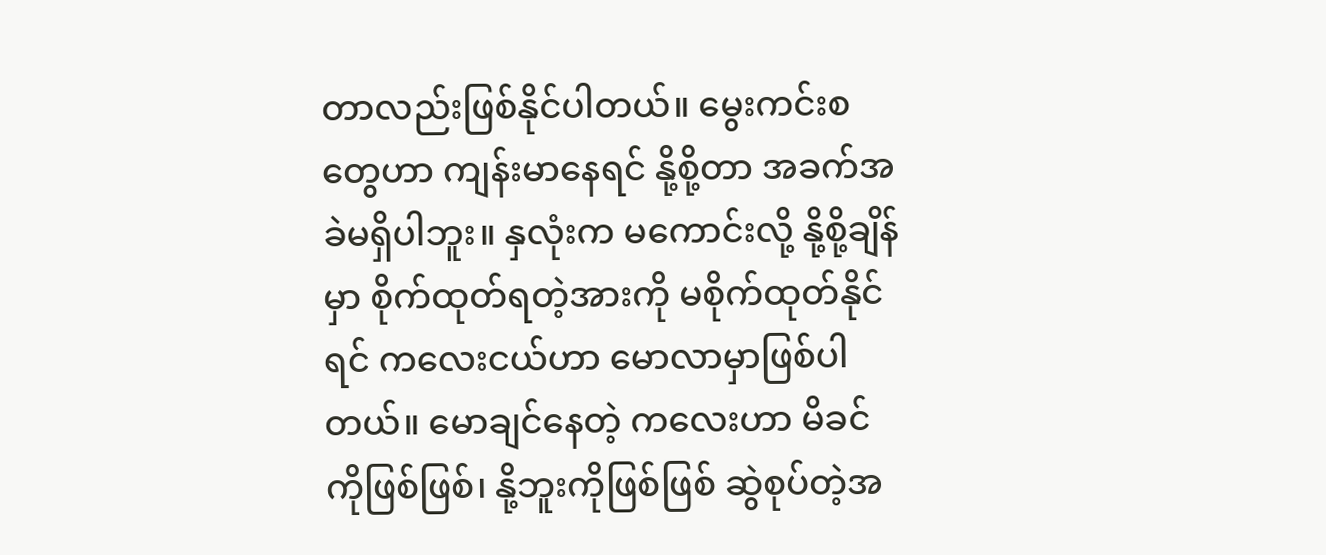တာလည်းဖြစ်နိုင်ပါတယ်။ မွေးကင်းစတွေဟာ ကျန်းမာနေရင် နို့စို့တာ အခက်အခဲမရှိပါဘူး။ နှလုံးက မကောင်းလို့ နို့စို့ချိန်မှာ စိုက်ထုတ်ရတဲ့အားကို မစိုက်ထုတ်နိုင်ရင် ကလေးငယ်ဟာ မောလာမှာဖြစ်ပါတယ်။ မောချင်နေတဲ့ ကလေးဟာ မိခင်ကိုဖြစ်ဖြစ်၊ နို့ဘူးကိုဖြစ်ဖြစ် ဆွဲစုပ်တဲ့အ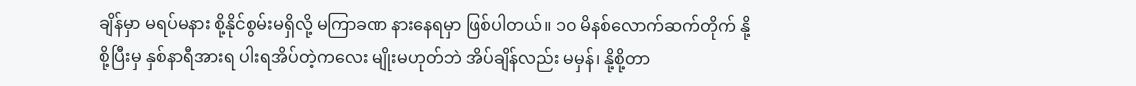ချိန်မှာ မရပ်မနား စို့နိုင်စွမ်းမရှိလို့ မကြာခဏ နားနေရမှာ ဖြစ်ပါတယ်။ ၁၀ မိနစ်လောက်ဆက်တိုက် နို့စို့ပြီးမှ နှစ်နာရီအားရ ပါးရအိပ်တဲ့ကလေး မျိုးမဟုတ်ဘဲ အိပ်ချိန်လည်း မမှန်၊ နို့စို့တာ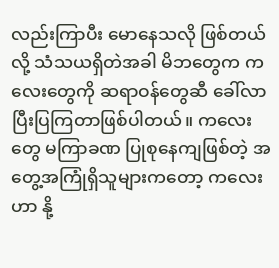လည်းကြာပီး မောနေသလို ဖြစ်တယ်လို့ သံသယရှိတဲအခါ မိဘတွေက ကလေးတွေကို ဆရာဝန်တွေဆီ ခေါ်လာပြီးပြကြတာဖြစ်ပါတယ်။ ကလေးတွေ မကြာခဏ ပြုစုနေကျဖြစ်တဲ့ အတွေ့အကြုံရှိသူများကတော့ ကလေးဟာ နို့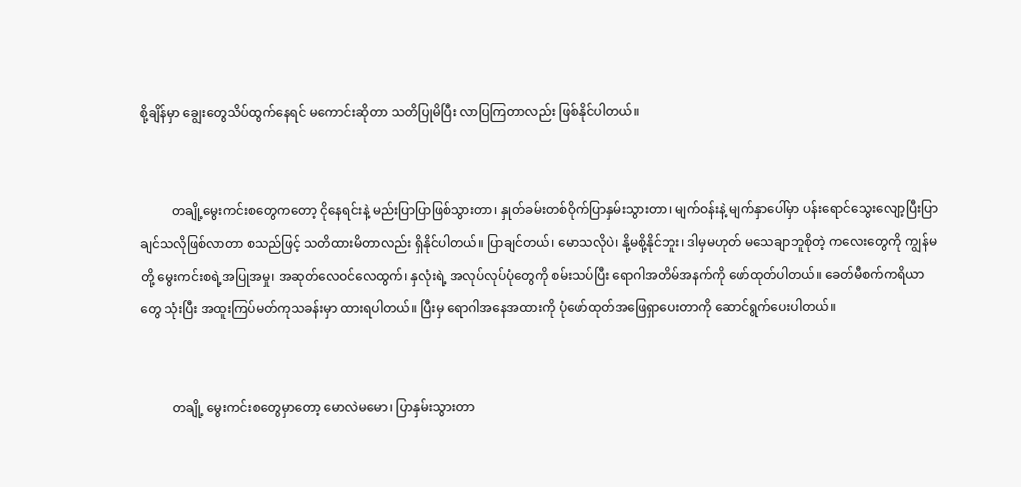စို့ချိန်မှာ ချွေးတွေသိပ်ထွက်နေရင် မကောင်းဆိုတာ သတိပြုမိပြီး လာပြကြတာလည်း ဖြစ်နိုင်ပါတယ်။


          တချို့မွေးကင်းစတွေကတော့ ငိုနေရင်းနဲ့ မည်းပြာပြာဖြစ်သွားတာ၊ နှုတ်ခမ်းတစ်ဝိုက်ပြာနှမ်းသွားတာ၊ မျက်ဝန်းနဲ့ မျက်နှာပေါ်မှာ ပန်းရောင်သွေးလျော့ပြီးပြာချင်သလိုဖြစ်လာတာ စသည်ဖြင့် သတိထားမိတာလည်း ရှိနိုင်ပါတယ်။ ပြာချင်တယ်၊ မောသလိုပဲ၊ နို့မစို့နိုင်ဘူး၊ ဒါမှမဟုတ် မသေချာဘူစိုတဲ့ ကလေးတွေကို ကျွန်မတို့ မွေးကင်းစရဲ့အပြုအမှု၊ အဆုတ်လေဝင်လေထွက်၊ နှလုံးရဲ့ အလုပ်လုပ်ပုံတွေကို စမ်းသပ်ပြီး ရောဂါအတိမ်အနက်ကို ဖော်ထုတ်ပါတယ်။ ခေတ်မီစက်ကရိယာတွေ သုံးပြီး အထူးကြပ်မတ်ကုသခန်းမှာ ထားရပါတယ်။ ပြီးမှ ရောဂါအနေအထားကို ပုံဖော်ထုတ်အဖြေရှာပေးတာကို ဆောင်ရွက်ပေးပါတယ်။


          တချို့ မွေးကင်းစတွေမှာတော့ မောလဲမမော၊ ပြာနှမ်းသွားတာ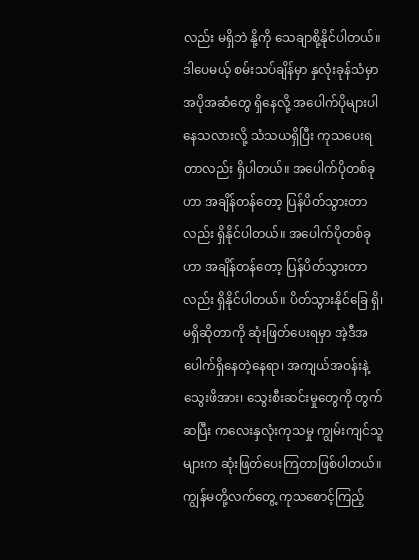လည်း မရှိဘဲ နို့ကို သေချာစို့နိုင်ပါတယ်။ ဒါပေမယ့် စမ်းသပ်ချိန်မှာ နှလုံးခုန်သံမှာ အပိုအဆံတွေ ရှိနေလို့ အပေါက်ပိုများပါနေသလားလို့ သံသယရှိပြီး ကုသပေးရတာလည်း ရှိပါတယ်။ အပေါက်ပိုတစ်ခုဟာ အချိန်တန်တော့ ပြန်ပိတ်သွားတာလည်း ရှိနိုင်ပါတယ်။ အပေါက်ပိုတစ်ခုဟာ အချိန်တန်တော့ ပြန်ပိတ်သွားတာလည်း ရှိနိုင်ပါတယ်။ ပိတ်သွားနိုင်ခြေ ရှိ၊ မရှိဆိုတာကို ဆုံးဖြတ်ပေးရမှာ အဲ့ဒီအပေါက်ရှိနေတဲ့နေရာ၊ အကျယ်အဝန်းနဲ့ သွေးဖိအား၊ သွေးစီးဆင်းမှုတွေကို တွက်ဆပြီး ကလေးနှလုံးကုသမှု ကျွမ်းကျင်သူများက ဆုံးဖြတ်ပေးကြတာဖြစ်ပါတယ်။ ကျွန်မတို့လက်တွေ့ ကုသစောင့်ကြည့်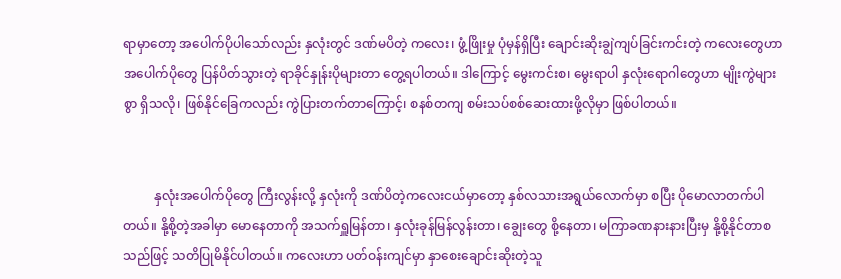ရာမှာတော့ အပေါက်ပိုပါသော်လည်း နှလုံးတွင် ဒဏ်မပိတဲ့ ကလေး၊ ဖွံ့ဖြိုးမှု ပုံမှန်ရှိပြီး ချောင်းဆိုးချွဲကျပ်ခြင်းကင်းတဲ့ ကလေးတွေဟာ အပေါက်ပိုတွေ ပြန်ပိတ်သွားတဲ့ ရာခိုင်နှုန်းပိုများတာ တွေ့ရပါတယ်။ ဒါကြောင့် မွေးကင်းစ၊ မွေးရာပါ နှလုံးရောဂါတွေဟာ မျိုးကွဲများစွာ ရှိသလို၊ ဖြစ်နိုင်ခြေကလည်း ကွဲပြားတက်တာကြောင့်၊ စနစ်တကျ စမ်းသပ်စစ်ဆေးထားဖို့လိုမှာ ဖြစ်ပါတယ်။


          နှလုံးအပေါက်ပိုတွေ ကြီးလွန်းလို့ နှလုံးကို ဒဏ်ပိတဲ့ကလေးငယ်မှာတော့ နှစ်လသားအရွယ်လောက်မှာ စပြီး ပိုမောလာတက်ပါတယ်။ နို့စို့တဲ့အခါမှာ မောနေတာကို အသက်ရှူမြန်တာ၊ နှလုံးခုန်မြန်လွန်းတာ၊ ချွေးတွေ စို့နေတာ၊ မကြာခဏနားနားပြီးမှ နို့စို့နိုင်တာစသည်ဖြင့် သတိပြုမိနိုင်ပါတယ်။ ကလေးဟာ ပတ်ဝန်းကျင်မှာ နှာစေးချောင်းဆိုးတဲ့သူ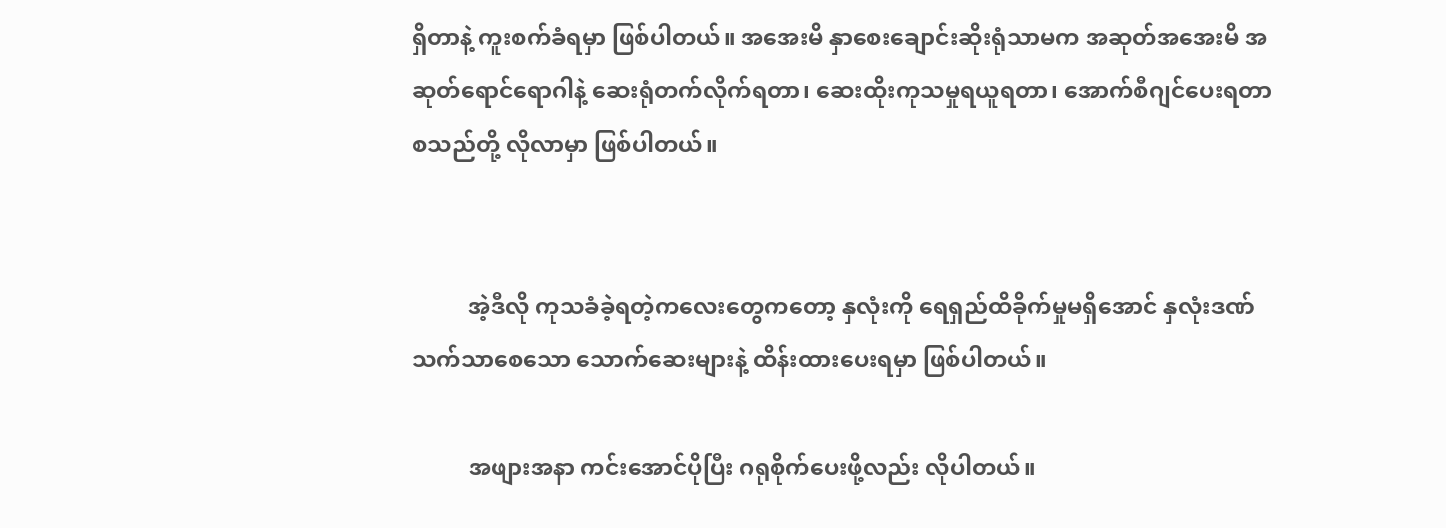ရှိတာနဲ့ ကူးစက်ခံရမှာ ဖြစ်ပါတယ်။ အအေးမိ နှာစေးချောင်းဆိုးရုံသာမက အဆုတ်အအေးမိ အဆုတ်ရောင်ရောဂါနဲ့ ဆေးရုံတက်လိုက်ရတာ၊ ဆေးထိုးကုသမှုရယူရတာ၊ အောက်စီဂျင်ပေးရတာ စသည်တို့ လိုလာမှာ ဖြစ်ပါတယ်။


          အဲ့ဒီလို ကုသခံခဲ့ရတဲ့ကလေးတွေကတော့ နှလုံးကို ရေရှည်ထိခိုက်မှုမရှိအောင် နှလုံးဒဏ် သက်သာစေသော သောက်ဆေးများနဲ့ ထိန်းထားပေးရမှာ ဖြစ်ပါတယ်။

          အဖျားအနာ ကင်းအောင်ပိုပြီး ဂရုစိုက်ပေးဖို့လည်း လိုပါတယ်။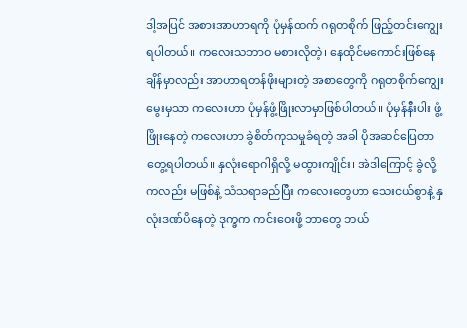ဒါ့အပြင် အစားအာဟာရကို ပုံမှန်ထက် ဂရုတစိုက် ဖြည့်တင်းကျွေးရပါတယ်။ ကလေးသဘာဝ မစားလိုတဲ့၊ နေထိုင်မကောင်းဖြစ်နေချိန်မှာလည်း အာဟာရတန်ဖိုးများတဲ့ အစာတွေကို ဂရုတစိုက်ကျွေးမွေးမှသာ ကလေးဟာ ပုံမှန်ဖွံ့ဖြိုးလာမှာဖြစ်ပါတယ်။ ပုံမှန်နီးပါး ဖွံ့ဖြိုးနေတဲ့ ကလေးဟာ ခွဲစိတ်ကုသမှုခံရတဲ့ အခါ ပိုအဆင်ပြေတာတွေ့ရပါတယ်။ နှလုံးရောဂါရှိလို့ မထွားကျိုင်း၊ အဲဒါကြောင့် ခွဲလို့ကလည်း မဖြစ်နဲ့ သံသရာခည်ပြီး ကလေးတွေဟာ သေးငယ်စွာနဲ့ နှလုံးဒဏ်ပိနေတဲ့ ဒုက္ခက ကင်းဝေးဖို့ ဘာတွေ ဘယ်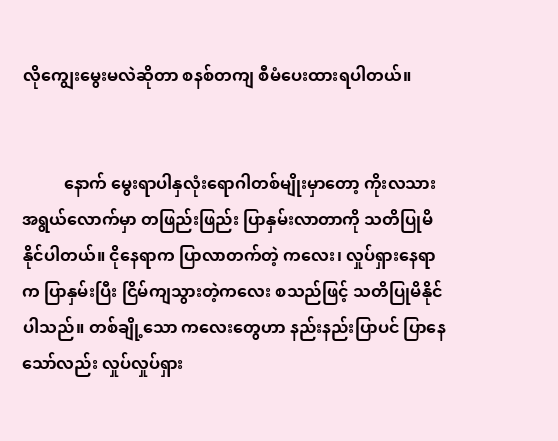လိုကျွေးမွေးမလဲဆိုတာ စနစ်တကျ စီမံပေးထားရပါတယ်။


          နောက် မွေးရာပါနှလုံးရောဂါတစ်မျိုးမှာတော့ ကိုးလသားအရွယ်လောက်မှာ တဖြည်းဖြည်း ပြာနှမ်းလာတာကို သတိပြုမိနိုင်ပါတယ်။ ငိုနေရာက ပြာလာတက်တဲ့ ကလေး၊ လှုပ်ရှားနေရာက ပြာနှမ်းပြီး ငြိမ်ကျသွားတဲ့ကလေး စသည်ဖြင့် သတိပြုမိနိုင်ပါသည်။ တစ်ချို့သော ကလေးတွေဟာ နည်းနည်းပြာပင် ပြာနေသော်လည်း လှုပ်လှုပ်ရှား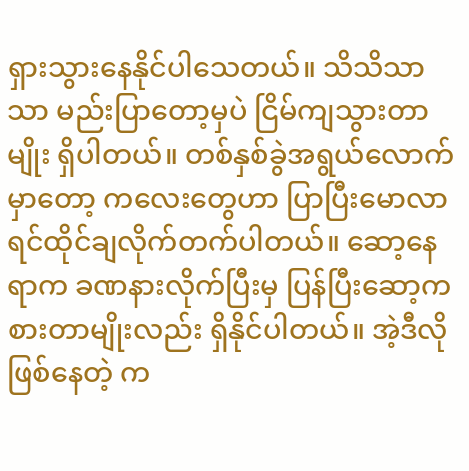ရှားသွားနေနိုင်ပါသေတယ်။ သိသိသာသာ မည်းပြာတော့မှပဲ ငြိမ်ကျသွားတာမျိုး ရှိပါတယ်။ တစ်နှစ်ခွဲအရွယ်လောက်မှာတော့ ကလေးတွေဟာ ပြာပြီးမောလာရင်ထိုင်ချလိုက်တက်ပါတယ်။ ဆော့နေရာက ခဏနားလိုက်ပြီးမှ ပြန်ပြီးဆော့ကစားတာမျိုးလည်း ရှိနိုင်ပါတယ်။ အဲ့ဒီလို ဖြစ်နေတဲ့ က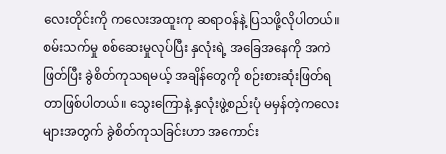လေးတိုင်းကို ကလေးအထူးကု ဆရာဝန်နဲ့ ပြသဖို့လိုပါတယ်။ စမ်းသက်မှု စစ်ဆေးမှုလုပ်ပြီး နှလုံးရဲ့ အခြေအနေကို အကဲဖြတ်ပြီး ခွဲစိတ်ကုသရမယ့် အချိန်တွေကို စဉ်းစားဆုံးဖြတ်ရတာဖြစ်ပါတယ်။ သွေးကြောနဲ့ နှလုံးဖွဲ့စည်းပုံ မမှန်တဲ့ကလေးများအတွက် ခွဲစိတ်ကုသခြင်းဟာ အကောင်း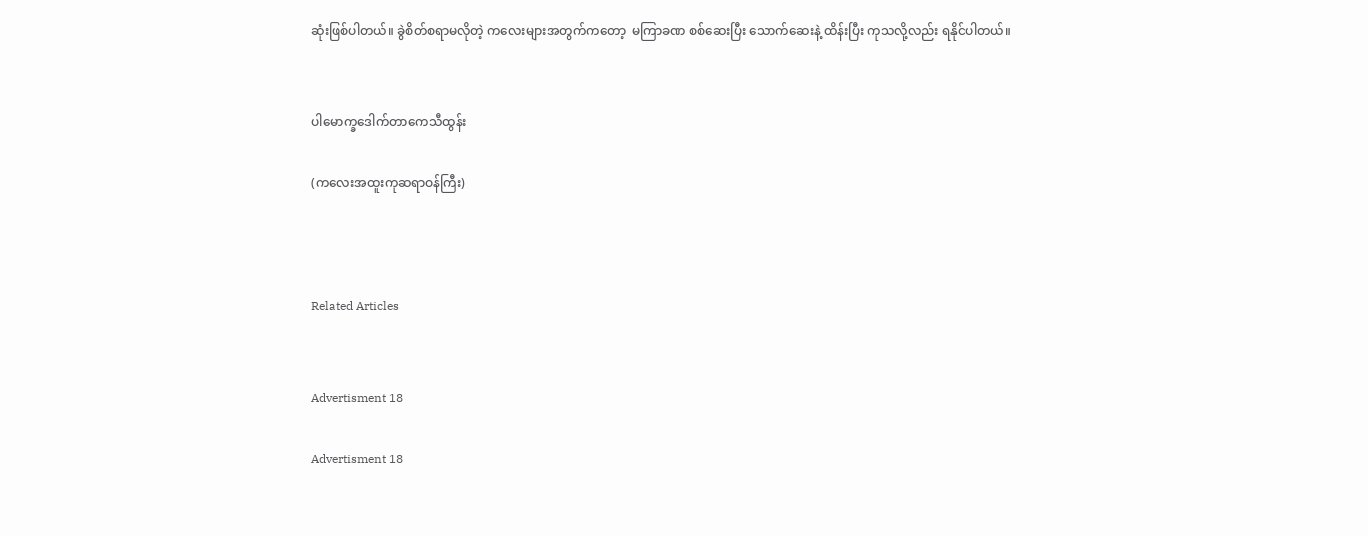ဆုံးဖြစ်ပါတယ်။ ခွဲစိတ်စရာမလိုတဲ့ ကလေးများအတွက်ကတော့  မကြာခဏ စစ်ဆေးပြီး သောက်ဆေးနဲ့ ထိန်းပြီး ကုသလို့လည်း ရနိုင်ပါတယ်။


ပါမောက္ခဒေါက်တာကေသီထွန်း

(ကလေးအထူးကုဆရာဝန်ကြီး)



Related Articles


Advertisment 18

Advertisment 18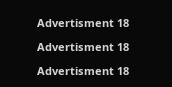Advertisment 18

Advertisment 18

Advertisment 18